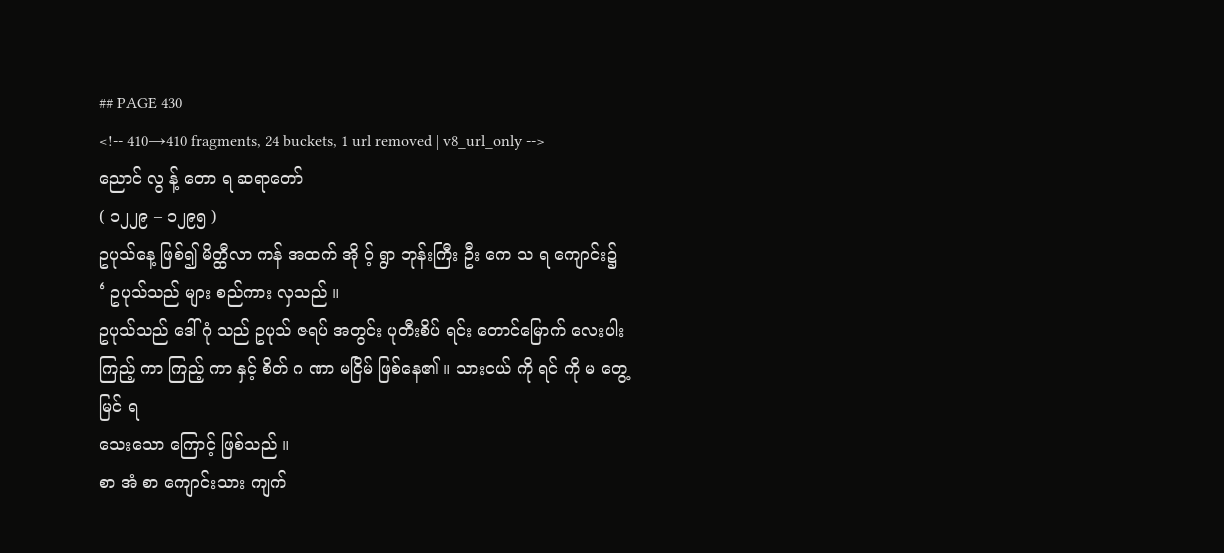## PAGE 430
<!-- 410→410 fragments, 24 buckets, 1 url removed | v8_url_only -->
ညောင် လွ န့် တော ရ ဆရာတော်
( ၁၂၂၉ – ၁၂၉၅ )
ဥပုသ်နေ့ ဖြစ်၍ မိတ္ထီလာ ကန် အထက် အို ဝ့် ရွာ ဘုန်းကြီး ဦး ကေ သ ရ ကျောင်း၌
‘ ဥပုသ်သည် များ စည်ကား လှသည် ။
ဥပုသ်သည် ဒေါ် ဂုံ သည် ဥပုသ် ဇရပ် အတွင်း ပုတီးစိပ် ရင်း တောင်မြောက် လေးပါး
ကြည့် ကာ ကြည့် ကာ နှင့် စိတ် ဂ ဏာ မငြိမ် ဖြစ်နေ၏ ။ သားငယ် ကို ရင် ကို မ တွေ့မြင် ရ
သေးသော ကြောင့် ဖြစ်သည် ။
စာ အံ စာ ကျောင်းသား ကျက်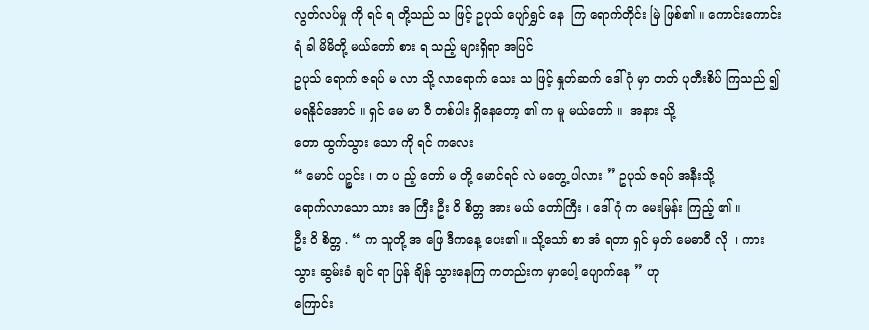လွတ်လပ်မှု ကို ရင် ရ တို့သည် သ ဖြင့် ဥပုသ် ပျော်ရွှင် နေ  ကြ ရောက်တိုင်း မြဲ ဖြစ်၏ ။ ကောင်းကောင်း ရံ ခါ မိမိတို့ မယ်တော် စား ရ သည့် များရှိရာ အပြင်
ဥပုသ် ရောက် ဇရပ် မ လာ သို့ လာရောက် သေး သ ဖြင့် နှုတ်ဆက် ဒေါ် ဂုံ မှာ တတ် ပုတီးစိပ် ကြသည် ၍ မရနိုင်အောင် ။ ရှင် မေ မာ ဝီ တစ်ပါး ရှိနေတော့ ၏ က မူ မယ်တော် ။  အနား သို့
တော ထွက်သွား သော ကို ရင် ကလေး
“ မောင် ပဉ္စင်း ၊ တ ပ ည့် တော် မ တို့ မောင်ရင် လဲ မတွေ့ ပါလား ” ဥပုသ် ဇရပ် အနီးသို့
ရောက်လာသော သား အ ကြီး ဦး ဝိ စိတ္တ အား မယ် တော်ကြီး ၊ ဒေါ် ဂုံ က မေးမြန်း ကြည့် ၏ ။
ဦး ဝိ စိတ္တ . “ က သူတို့ အ ဖြေ ဒီကနေ့ ပေး၏ ။ သို့သော် စာ အံ ရတာ ရှင် မှတ် မေဓာဝီ လို  ၊ ကား သွား ဆွမ်းခံ ချင် ရာ ပြန် ချိန် သွားနေကြ ကတည်းက မှာပေါ့ ပျောက်နေ ” ဟု
ကြောင်း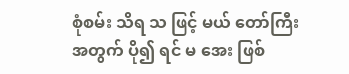စုံစမ်း သိရ သ ဖြင့် မယ် တော်ကြီး အတွက် ပို၍ ရင် မ အေး ဖြစ်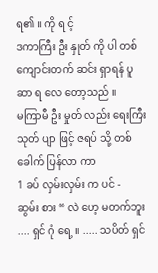ရ၏ ။ ကို ရ င့်
ဒကာကြီး ဦး နှုတ် ကို ပါ တစ် ကျောင်းတက် ဆင်း ရှာရန် ပူ ဆာ ရ လေ တော့သည် ။
မကြာမီ ဦး မှုတ် လည်း ရေးကြီး သုတ် ပျာ ဖြင့် ဇရပ် သို့ တစ်ခေါက် ပြန်လာ ကာ
1 ခပ် လှမ်းလှမ်း က ပင် -
ဆွမ်း စား “ လဲ ဟေ့ မတက်ဘူး .... ရှင် ဂုံ ရေ့ ။ ..... သပိတ် ရှင်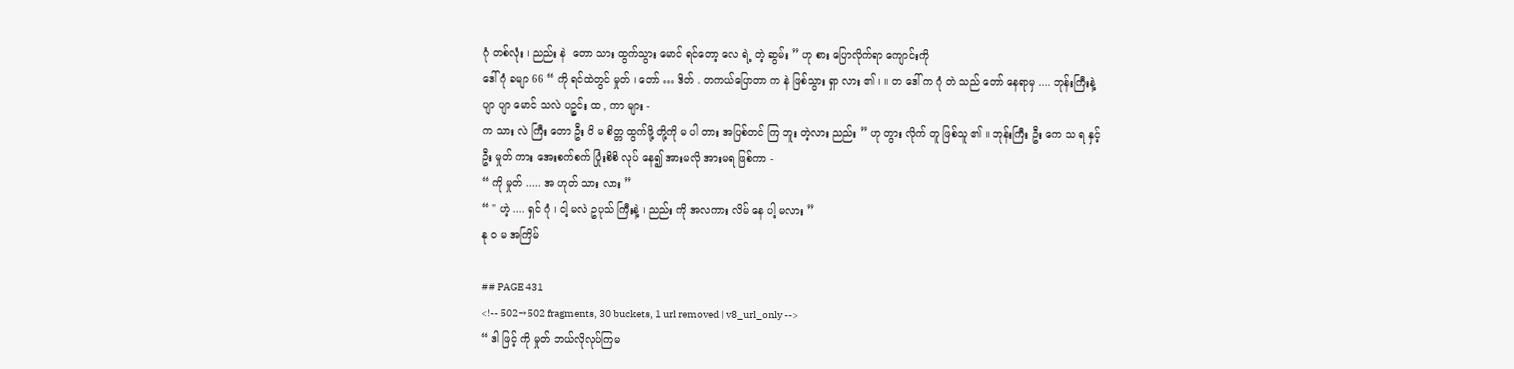ဂုံ တစ်လုံး ၊ ညည်း နဲ  တော သား ထွက်သွား မောင် ရင်တော့ လေ ရဲ့ တဲ့ ဆွမ်း ” ဟု စား ပြောလိုက်ရာ ကျောင်းကို
ဒေါ် ဂုံ ခမျာ 66 “ ကို ရင်ထဲတွင် မှုတ် ၊ တော် … ဒိတ် . တကယ်ပြောတာ က နဲ ဖြစ်သွား ရှာ လား ၏ ၊ ။ တ ဒေါ် က ဂုံ တဲ သည် တော် နေရာမှ .... ဘုန်းကြီးနဲ့ ပျာ ပျာ မောင် သလဲ ပဉ္စင်း ထ , ကာ များ -
က သား လဲ ကြီး တော ဦး ဝိ မ စိတ္တ ထွက်ဖို့ တို့ကို မ ပါ တား အပြစ်တင် ကြ ဘူး တဲ့လား ညည်း ” ဟု တွား လိုက် တူ ဖြစ်သူ ၏ ။ ဘုန်းကြီး ဦး ကေ သ ရ နှင့်
ဦး မှုတ် ကား အေးစက်စက် ပြုံးစိစိ လုပ် နေ၍ အားမလို အားမရ ဖြစ်ကာ -
“ ကို မှုတ် ..... အ ဟုတ် သား လား ”
“ " ဟဲ့ .... ရှင် ဂုံ ၊ ငါ့ မလဲ ဥပုသ် ကြီးနဲ့ ၊ ညည်း ကို အလကား လိမ် နေ ပါ့ မလား ”
နု ဝ မ အကြိမ်

## PAGE 431
<!-- 502→502 fragments, 30 buckets, 1 url removed | v8_url_only -->
“ ဒါ ဖြင့် ကို မှုတ် ဘယ်လိုလုပ်ကြမ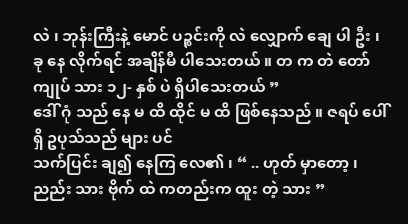လဲ ၊ ဘုန်းကြီးနဲ့ မောင် ပဉ္စင်းကို လဲ လျှောက် ချေ ပါ ဦး ၊
ခု နေ လိုက်ရင် အချိန်မီ ပါသေးတယ် ။ တ က တဲ တော် ကျုပ် သား ၁၂- နှစ် ပဲ ရှိပါသေးတယ် ”
ဒေါ် ဂုံ သည် နေ မ ထိ ထိုင် မ ထိ ဖြစ်နေသည် ။ ဇရပ် ပေါ်ရှိ ဥပုသ်သည် များ ပင်
သက်ပြင်း ချ၍ နေကြ လေ၏ ၊ “ .. ဟုတ် မှာတော့ ၊ ညည်း သား ဗိုက် ထဲ ကတည်းက ထူး တဲ့ သား ”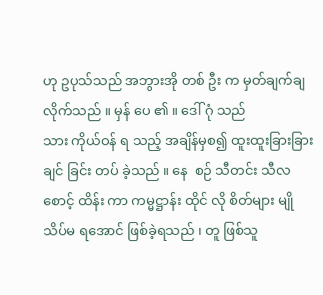ဟု ဥပုသ်သည် အဘွားအို တစ် ဦး က မှတ်ချက်ချ လိုက်သည် ။ မှန် ပေ ၏ ။ ဒေါ် ဂုံ သည်
သား ကိုယ်ဝန် ရ သည့် အချိန်မှစ၍ ထူးထူးခြားခြား ချင် ခြင်း တပ် ခဲ့သည် ။ နေ  စဉ် သီတင်း သီလ
စောင့် ထိန်း ကာ ကမ္မဋ္ဌာန်း ထိုင် လို စိတ်များ မျို သိပ်မ ရအောင် ဖြစ်ခဲ့ရသည် ၊ တူ ဖြစ်သူ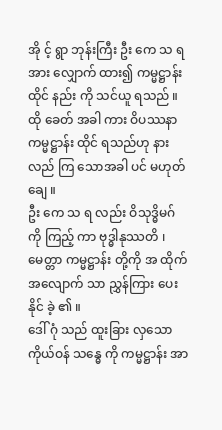အို င့် ရွာ ဘုန်းကြီး ဦး ကေ သ ရ အား လျှောက် ထား၍ ကမ္မဋ္ဌာန်း ထိုင် နည်း ကို သင်ယူ ရသည် ။
ထို ခေတ် အခါ ကား ဝိပဿနာ ကမ္မဋ္ဌာန်း ထိုင် ရသည်ဟု နားလည် ကြ သောအခါ ပင် မဟုတ်ချေ ။
ဦး ကေ သ ရ လည်း ဝိသုဒ္ဓိမဂ် ကို ကြည့် ကာ ဗုဒ္ဓါနုဿတိ ၊ မေတ္တာ ကမ္မဋ္ဌာန်း တို့ကို အ ထိုက်
အလျောက် သာ ညွှန်ကြား ပေးနိုင် ခဲ့ ၏ ။
ဒေါ် ဂုံ သည် ထူးခြား လှသော ကိုယ်ဝန် သန္ဓေ ကို ကမ္မဋ္ဌာန်း အာ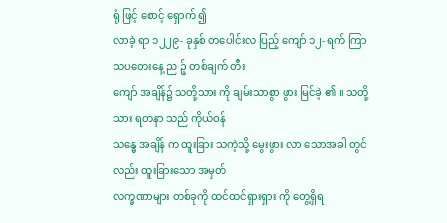ရုံ ဖြင့် စောင့် ရှောက် ၍
လာခဲ့ ရာ ၁၂၂၉- ခုနှစ် တပေါင်းလ ပြည့် ကျော် ၁၂- ရက် ကြာသပတေးနေ့ ည ဉ့် တစ်ချက် တီး
ကျော် အချိန်၌ သတို့သား ကို ချမ်းသာစွာ ဖွား မြင်ခဲ့ ၏ ။ သတို့သား ရတနာ သည် ကိုယ်ဝန်
သန္ဓေ အချိန် က ထူးခြား သကဲ့သို့ မွေးဖွား လာ သောအခါ တွင်လည်း ထူးခြားသော အမှတ်
လက္ခဏာများ တစ်ခုကို ထင်ထင်ရှားရှား ကို တွေ့ရှိရ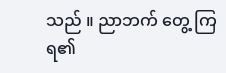သည် ။ ညာဘက် တွေ့ ကြ ရ၏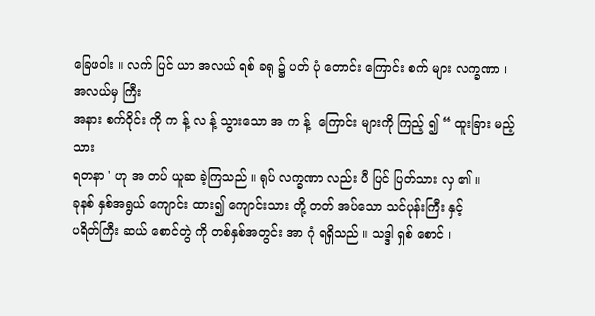ခြေဖဝါး ။ လက် ပြင် ယာ အလယ် ရစ် ခရု ၌ ပတ် ပုံ တောင်း ကြောင်း စက် များ လက္ခဏာ ၊ အလယ်မှ ကြီး
အနား စက်ဝိုင်း ကို က န့် လ န့် သွားသော အ က န့်  ကြောင်း များကို ကြည့် ၍ “ ထူးခြား မည့် သား
ရတနာ ' ဟု အ တပ် ယူဆ ခဲ့ကြသည် ။ ရုပ် လက္ခဏာ လည်း ပီ ပြင် ပြတ်သား လှ ၏ ။
ခုနစ် နှစ်အရွယ် ကျောင်း ထား၍ ကျောင်းသား တို့ တတ် အပ်သော သင်ပုန်းကြီး နှင့်
ပရိတ်ကြီး ဆယ် စောင်တွဲ ကို တစ်နှစ်အတွင်း အာ ဂုံ ရရှိသည် ။ သဒ္ဒါ ရှစ် စောင် ၊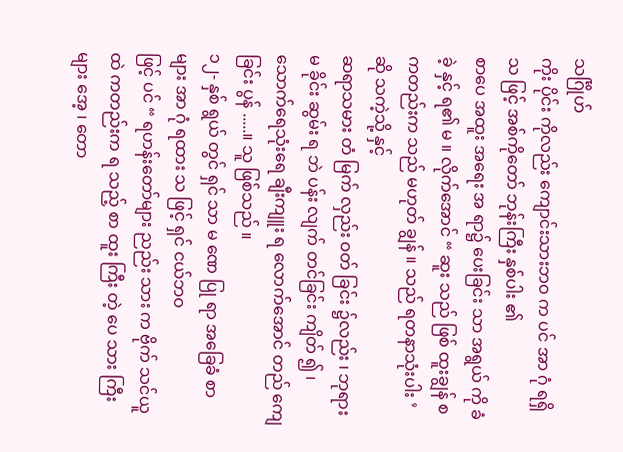သင်္ဂြိုဟ်
ကိုး ပိုင်း ကိုလည်း ကျောင်းသားဘဝ က ပင် အာ ဂုံ ရရှိ သ ဖြင့် အစ်ကိုတော် ဘုန်းကြီး နှစ်ပါး ၏
စာပေ အထူး အရေး အ ရာ၌ ပေးခြင်း သာ အရွယ် ကို ခံခဲ့ နှင့် ရ၏ မ ။ လိုက်အောင် “ ဆူး သည် ဖြစ် ထူးချွန် စ ကတည်းက သည် မဟုတ် ချွန် ။ သည် ရတနာသုံးပါး ’ ဆို သကဲ့သို့ နှင့်
ဆရာသမား တံ မြက် လှည်း ဝတ် ခြင်း ၌လည်း ၊ ဘုရား မ ခိုင်း ဆွမ်း ရ ဘဲ ပန်း လျက် တင်ခြင်း ကျိတ် ၍ ၊ သောက်ရေသုံးရေ ချီးကျူး ရ လောက်အောင် တည် ကျေ ခြင်း ပွန် .....။ သူ ဖြစ်သည် ။
၁၂- နှစ် ရွယ် တွင် ရှင် သာ မ ဏေ ပြု ရာ အခြေခံ စာများ အာ ဂုံ ရထား သ ဖြင့် ရှင် ငယ်ဘဝ
ဖြင့် ပင် “ ရဟန်းတော်များ ညည်း သား က ဗိုက် သင်ယူ ထဲ ကတည်းက ရ သည့် စာ ထူး ကြီး တဲ့ ပေ သား ကြီးများ အေ့ ၊ တော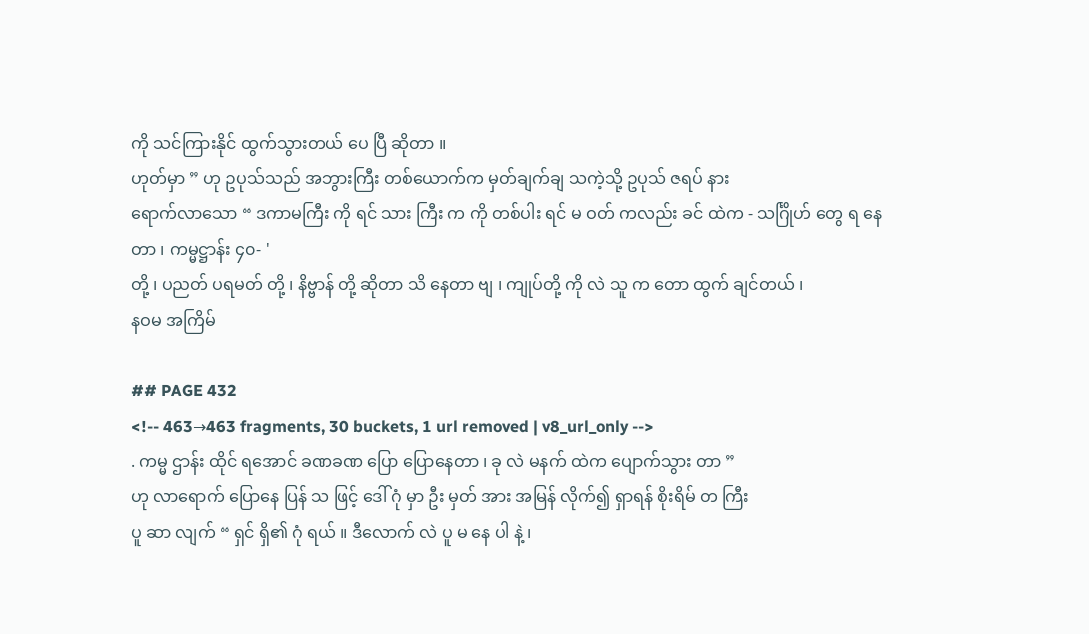ကို သင်ကြားနိုင် ထွက်သွားတယ် ပေ ပြီ ဆိုတာ ။
ဟုတ်မှာ ” ဟု ဥပုသ်သည် အဘွားကြီး တစ်ယောက်က မှတ်ချက်ချ သကဲ့သို့ ဥပုသ် ဇရပ် နား
ရောက်လာသော “ ဒကာမကြီး ကို ရင် သား ကြီး က ကို တစ်ပါး ရင် မ ဝတ် ကလည်း ခင် ထဲက - သင်္ဂြိုဟ် တွေ ရ နေတာ ၊ ကမ္မဋ္ဌာန်း ၄၀- '
တို့ ၊ ပညတ် ပရမတ် တို့ ၊ နိဗ္ဗာန် တို့ ဆိုတာ သိ နေတာ ဗျ ၊ ကျုပ်တို့ ကို လဲ သူ က တော ထွက် ချင်တယ် ၊
နဝမ အကြိမ်

## PAGE 432
<!-- 463→463 fragments, 30 buckets, 1 url removed | v8_url_only -->
. ကမ္မ ဌာန်း ထိုင် ရအောင် ခဏခဏ ပြော ပြောနေတာ ၊ ခု လဲ မနက် ထဲက ပျောက်သွား တာ ”
ဟု လာရောက် ပြောနေ ပြန် သ ဖြင့် ဒေါ် ဂုံ မှာ ဦး မှတ် အား အမြန် လိုက်၍ ရှာရန် စိုးရိမ် တ ကြီး
ပူ ဆာ လျက် “ ရှင် ရှိ၏ ဂုံ ရယ် ။ ဒီလောက် လဲ ပူ မ နေ ပါ နဲ့ ၊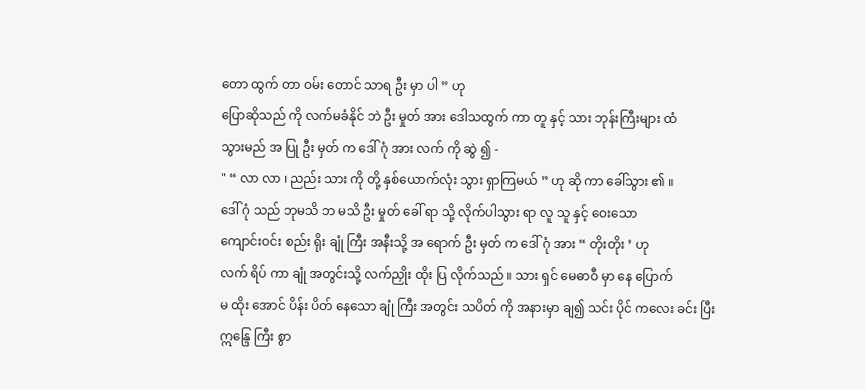တော ထွက် တာ ဝမ်း တောင် သာရ ဦး မှာ ပါ ” ဟု
ပြောဆိုသည် ကို လက်မခံနိုင် ဘဲ ဦး မှုတ် အား ဒေါသထွက် ကာ တူ နှင့် သား ဘုန်းကြီးများ ထံ
သွားမည် အ ပြု ဦး မှတ် က ဒေါ် ဂုံ အား လက် ကို ဆွဲ ၍ -
" “ လာ လာ ၊ ညည်း သား ကို တို့ နှစ်ယောက်လုံး သွား ရှာကြမယ် ” ဟု ဆို ကာ ခေါ်သွား ၏ ။
ဒေါ် ဂုံ သည် ဘုမသိ ဘ မသိ ဦး မှုတ် ခေါ် ရာ သို့ လိုက်ပါသွား ရာ လူ သူ နှင့် ဝေးသော
ကျောင်းဝင်း စည်း ရိုး ချုံ ကြီး အနီးသို့ အ ရောက် ဦး မှတ် က ဒေါ် ဂုံ အား “ တိုးတိုး ’ ဟု
လက် ရိပ် ကာ ချုံ အတွင်းသို့ လက်ညှိုး ထိုး ပြ လိုက်သည် ။ သား ရှင် မေဓာဝီ မှာ နေ ပြောက်
မ ထိုး အောင် ပိန်း ပိတ် နေသော ချုံ ကြီး အတွင်း သပိတ် ကို အနားမှာ ချ၍ သင်း ပိုင် ကလေး ခင်း ပြီး
ဣန္ဒြေ ကြီး စွာ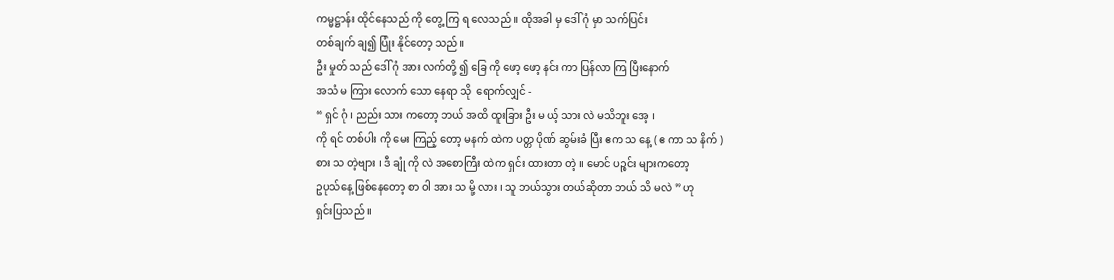ကမ္မဋ္ဌာန်း ထိုင်နေသည် ကို တွေ့ ကြ ရ လေသည် ။ ထိုအခါ မှ ဒေါ် ဂုံ မှာ သက်ပြင်း
တစ်ချက် ချ၍ ပြုံး နိုင်တော့ သည် ။
ဦး မှုတ် သည် ဒေါ် ဂုံ အား လက်တို့ ၍ ခြေ ကို ဖော့ ဖော့ နင်း ကာ ပြန်လာ ကြ ပြီးနောက်
အသံ မ ကြား လောက် သော နေရာ သို  ရောက်လျှင် -
“ ရှင် ဂုံ ၊ ညည်း သား ကတော့ ဘယ် အထိ ထူးခြား ဦး မ ယ့် သား လဲ မသိဘူး အေ့ ၊
ကို ရင် တစ်ပါး ကို မေး ကြည့် တော့ မနက် ထဲက ပတ္တ ပိုဏ် ဆွမ်းခံ ပြီး ဧက သ နေ့ ( ဧ ကာ သ နိက် )
စား သ တဲ့ဗျား ၊ ဒီ ချုံ ကို လဲ အစောကြီး ထဲက ရှင်း ထားတာ တဲ့ ။ မောင် ပဉ္စင်း များကတော့
ဥပုသ်နေ့ ဖြစ်နေတော့ စာ ဝါ အား သ မို့ လား ၊ သူ ဘယ်သွား တယ်ဆိုတာ ဘယ် သိ မလဲ ” ဟု
ရှင်းပြသည် ။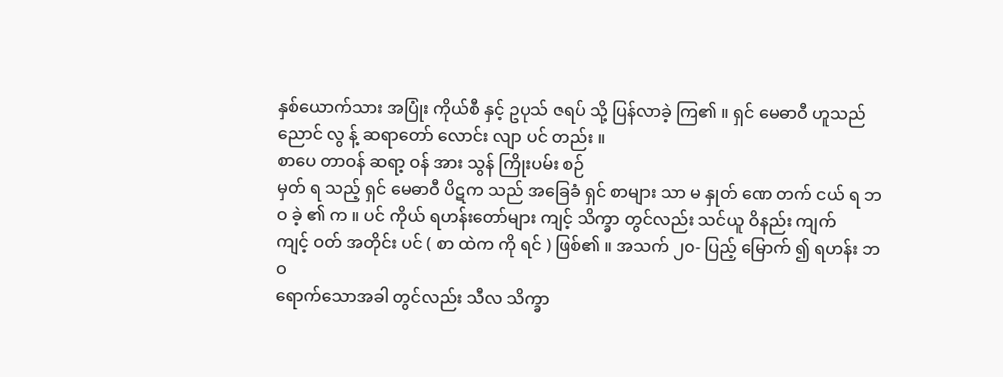နှစ်ယောက်သား အပြုံး ကိုယ်စီ နှင့် ဥပုသ် ဇရပ် သို့ ပြန်လာခဲ့ ကြ၏ ။ ရှင် မေဓာဝီ ဟူသည်
ညောင် လွ န့် ဆရာတော် လောင်း လျာ ပင် တည်း ။
စာပေ တာဝန် ဆရာ့ ဝန် အား သွန် ကြိုးပမ်း စဉ်
မှတ် ရ သည့် ရှင် မေဓာဝီ ပိဋက သည် အခြေခံ ရှင် စာများ သာ မ နှုတ် ဏေ တက် ငယ် ရ ဘဝ ခဲ့ ၏ က ။ ပင် ကိုယ် ရဟန်းတော်များ ကျင့် သိက္ခာ တွင်လည်း သင်ယူ ဝိနည်း ကျက်
ကျင့် ဝတ် အတိုင်း ပင် ( စာ ထဲက ကို ရင် ) ဖြစ်၏ ။ အသက် ၂၀- ပြည့် မြောက် ၍ ရဟန်း ဘဝ
ရောက်သောအခါ တွင်လည်း သီလ သိက္ခာ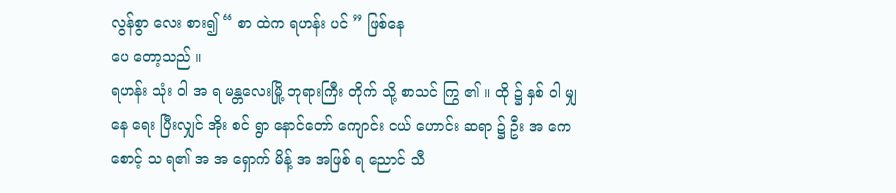လွန်စွာ လေး စား၍ “ စာ ထဲက ရဟန်း ပင် ” ဖြစ်နေ
ပေ တော့သည် ။
ရဟန်း သုံး ဝါ အ ရ မန္တလေးမြို့ ဘုရားကြီး တိုက် သို့ စာသင် ကြွ ၏ ။ ထို ၌ နှစ် ဝါ မျှ
နေ ရေး ပြီးလျှင် အိုး စင် ရွာ နောင်တော် ကျောင်း ငယ် ဟောင်း ဆရာ ၌ ဦး အ ကေ စောင့် သ ရ၏ အ အ ရှောက် မိန့် အ အဖြစ် ရ ညောင် သီ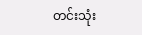တင်းသုံး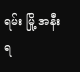ရမ်း မြို့ အနီး ရ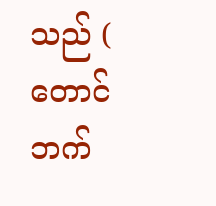သည် ( တောင်ဘက်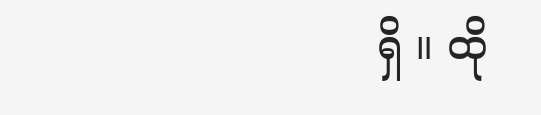ရှိ ။ ထို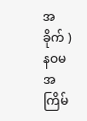အခိုက် )
နဝမ အကြိမ်